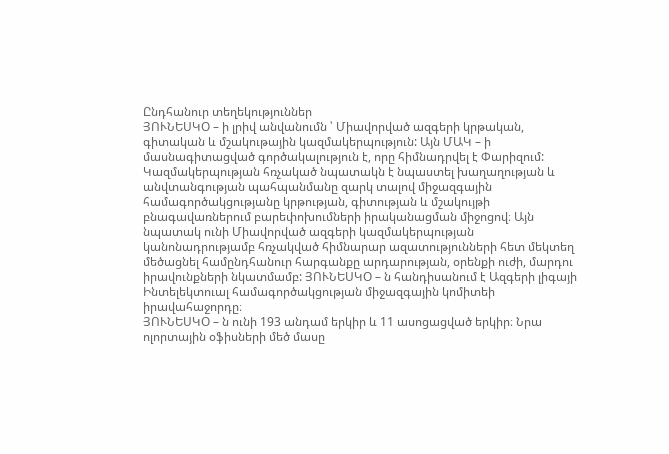Ընդհանուր տեղեկություններ
ՅՈՒՆԵՍԿՕ – ի լրիվ անվանումն ՝ Միավորված ազգերի կրթական, գիտական և մշակութային կազմակերպություն: Այն ՄԱԿ – ի մասնագիտացված գործակալություն է, որը հիմնադրվել է Փարիզում: Կազմակերպության հռչակած նպատակն է նպաստել խաղաղության և անվտանգության պահպանմանը զարկ տալով միջազգային համագործակցությանը կրթության, գիտության և մշակույթի բնագավառներում բարեփոխումների իրականացման միջոցով։ Այն նպատակ ունի Միավորված ազգերի կազմակերպության կանոնադրությամբ հռչակված հիմնարար ազատությունների հետ մեկտեղ մեծացնել համընդհանուր հարգանքը արդարության, օրենքի ուժի, մարդու իրավունքների նկատմամբ: ՅՈՒՆԵՍԿՕ – ն հանդիսանում է Ազգերի լիգայի Ինտելեկտուալ համագործակցության միջազգային կոմիտեի իրավահաջորդը։
ՅՈՒՆԵՍԿՕ – ն ունի 193 անդամ երկիր և 11 ասոցացված երկիր։ Նրա ոլորտային օֆիսների մեծ մասը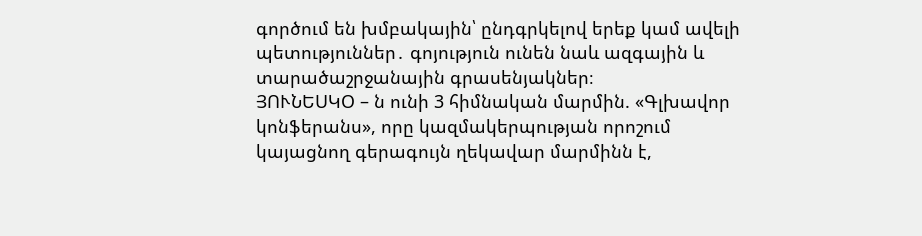գործում են խմբակային՝ ընդգրկելով երեք կամ ավելի պետություններ․ գոյություն ունեն նաև ազգային և տարածաշրջանային գրասենյակներ։
ՅՈՒՆԵՍԿՕ – ն ունի 3 հիմնական մարմին. «Գլխավոր կոնֆերանս», որը կազմակերպության որոշում կայացնող գերագույն ղեկավար մարմինն է,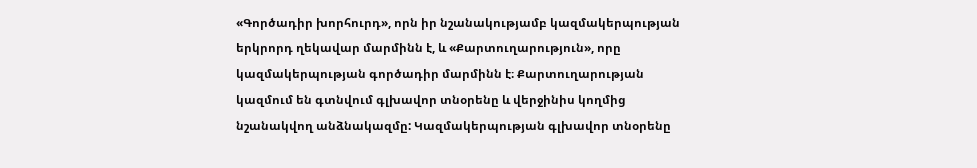«Գործադիր խորհուրդ», որն իր նշանակությամբ կազմակերպության երկրորդ ղեկավար մարմինն է, և «Քարտուղարություն», որը կազմակերպության գործադիր մարմինն է։ Քարտուղարության կազմում են գտնվում գլխավոր տնօրենը և վերջինիս կողմից նշանակվող անձնակազմը: Կազմակերպության գլխավոր տնօրենը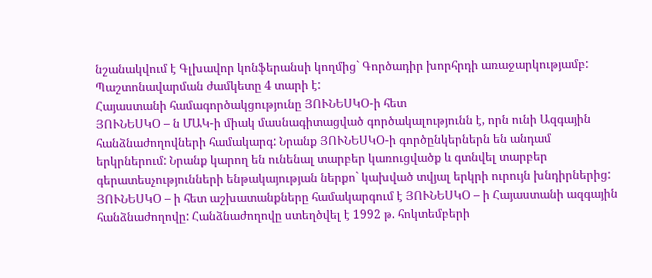նշանակվում է Գլխավոր կոնֆերանսի կողմից` Գործադիր խորհրդի առաջարկությամբ: Պաշտոնավարման ժամկետը 4 տարի է:
Հայաստանի համագործակցությունը ՅՈՒՆԵՍԿՕ-ի հետ
ՅՈՒՆԵՍԿՕ – ն ՄԱԿ-ի միակ մասնագիտացված գործակալությունն է, որն ունի Ազգային հանձնաժողովների համակարգ: Նրանք ՅՈՒՆԵՍԿՕ-ի գործընկերներն են անդամ երկրներում: Նրանք կարող են ունենալ տարբեր կառուցվածք և գտնվել տարբեր գերատեսչությունների ենթակայության ներքո` կախված տվյալ երկրի ուրույն խնդիրներից: ՅՈՒՆԵՍԿՕ – ի հետ աշխատանքները համակարգում է ՅՈՒՆԵՍԿՕ – ի Հայաստանի ազգային հանձնաժողովը: Հանձնաժողովը ստեղծվել է 1992 թ. հոկտեմբերի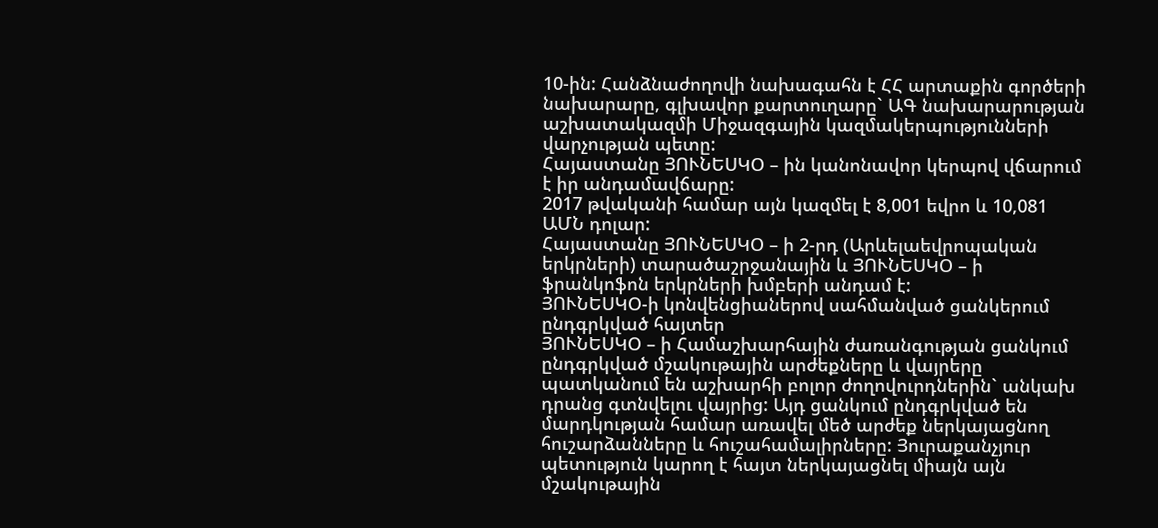10-ին: Հանձնաժողովի նախագահն է ՀՀ արտաքին գործերի նախարարը, գլխավոր քարտուղարը` ԱԳ նախարարության աշխատակազմի Միջազգային կազմակերպությունների վարչության պետը:
Հայաստանը ՅՈՒՆԵՍԿՕ – ին կանոնավոր կերպով վճարում է իր անդամավճարը:
2017 թվականի համար այն կազմել է 8,001 եվրո և 10,081 ԱՄՆ դոլար:
Հայաստանը ՅՈՒՆԵՍԿՕ – ի 2-րդ (Արևելաեվրոպական երկրների) տարածաշրջանային և ՅՈՒՆԵՍԿՕ – ի ֆրանկոֆոն երկրների խմբերի անդամ է:
ՅՈՒՆԵՍԿՕ-ի կոնվենցիաներով սահմանված ցանկերում ընդգրկված հայտեր
ՅՈՒՆԵՍԿՕ – ի Համաշխարհային ժառանգության ցանկում ընդգրկված մշակութային արժեքները և վայրերը պատկանում են աշխարհի բոլոր ժողովուրդներին` անկախ դրանց գտնվելու վայրից: Այդ ցանկում ընդգրկված են մարդկության համար առավել մեծ արժեք ներկայացնող հուշարձանները և հուշահամալիրները: Յուրաքանչյուր պետություն կարող է հայտ ներկայացնել միայն այն մշակութային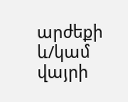արժեքի և/կամ վայրի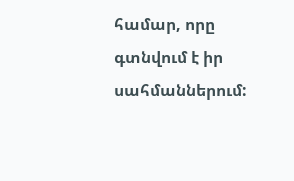համար, որը գտնվում է իր սահմաններում: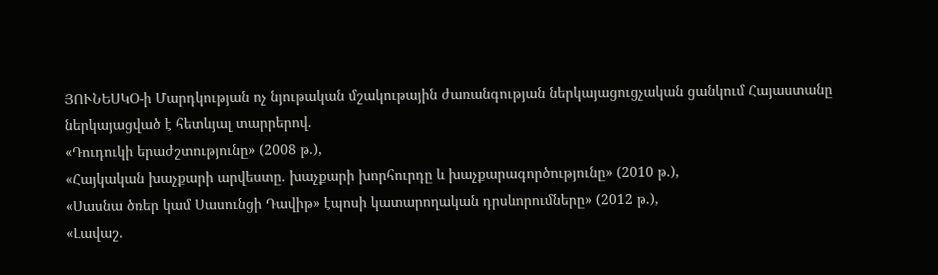ՅՈՒՆԵՍԿՕ-ի Մարդկության ոչ նյութական մշակութային ժառանգության ներկայացուցչական ցանկում Հայաստանը ներկայացված է հետևյալ տարրերով.
«Դուդուկի երաժշտությունը» (2008 թ.),
«Հայկական խաչքարի արվեստը. խաչքարի խորհուրդը և խաչքարագործությունը» (2010 թ.),
«Սասնա ծռեր կամ Սասունցի Դավիթ» էպոսի կատարողական դրսևորումները» (2012 թ.),
«Լավաշ.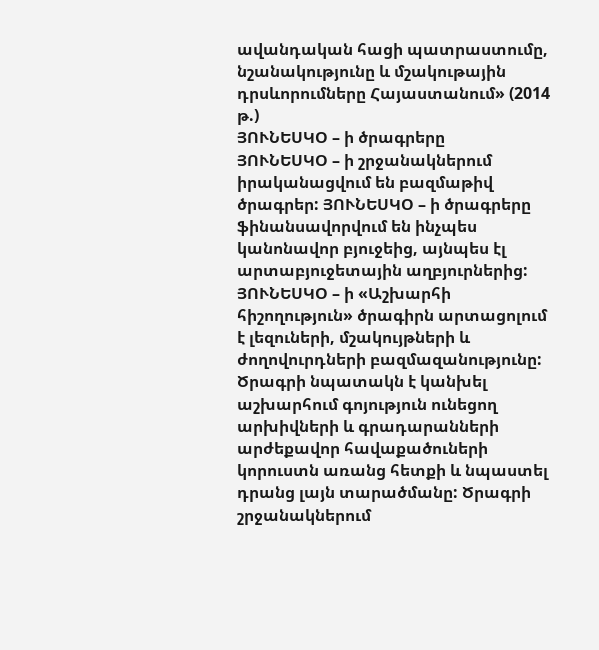ավանդական հացի պատրաստումը, նշանակությունը և մշակութային դրսևորումները Հայաստանում» (2014 թ.)
ՅՈՒՆԵՍԿՕ – ի ծրագրերը
ՅՈՒՆԵՍԿՕ – ի շրջանակներում իրականացվում են բազմաթիվ ծրագրեր: ՅՈՒՆԵՍԿՕ – ի ծրագրերը ֆինանսավորվում են ինչպես կանոնավոր բյուջեից, այնպես էլ արտաբյուջետային աղբյուրներից:
ՅՈՒՆԵՍԿՕ – ի «Աշխարհի հիշողություն» ծրագիրն արտացոլում է լեզուների, մշակույթների և ժողովուրդների բազմազանությունը: Ծրագրի նպատակն է կանխել աշխարհում գոյություն ունեցող արխիվների և գրադարանների արժեքավոր հավաքածուների կորուստն առանց հետքի և նպաստել դրանց լայն տարածմանը: Ծրագրի շրջանակներում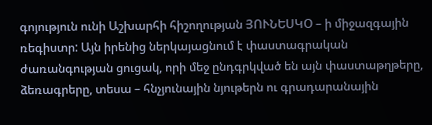գոյություն ունի Աշխարհի հիշողության ՅՈՒՆԵՍԿՕ – ի միջազգային ռեգիստր: Այն իրենից ներկայացնում է փաստագրական ժառանգության ցուցակ, որի մեջ ընդգրկված են այն փաստաթղթերը, ձեռագրերը, տեսա – հնչյունային նյութերն ու գրադարանային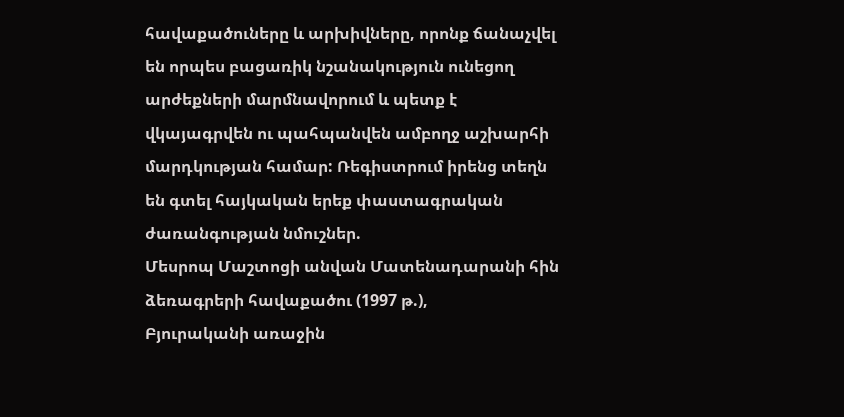հավաքածուները և արխիվները, որոնք ճանաչվել են որպես բացառիկ նշանակություն ունեցող արժեքների մարմնավորում և պետք է վկայագրվեն ու պահպանվեն ամբողջ աշխարհի մարդկության համար: Ռեգիստրում իրենց տեղն են գտել հայկական երեք փաստագրական ժառանգության նմուշներ.
Մեսրոպ Մաշտոցի անվան Մատենադարանի հին ձեռագրերի հավաքածու (1997 թ.),
Բյուրականի առաջին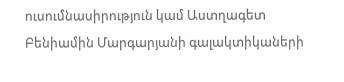ուսումնասիրություն կամ Աստղագետ Բենիամին Մարգարյանի գալակտիկաների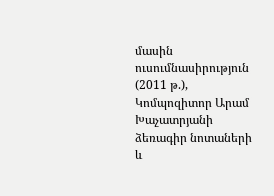մասին ուսումնասիրություն (2011 թ.),
Կոմպոզիտոր Արամ Խաչատրյանի ձեռագիր նոտաների և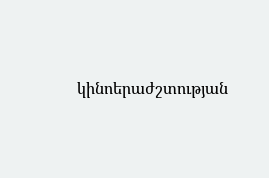կինոերաժշտության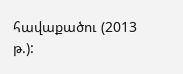հավաքածու (2013 թ.):